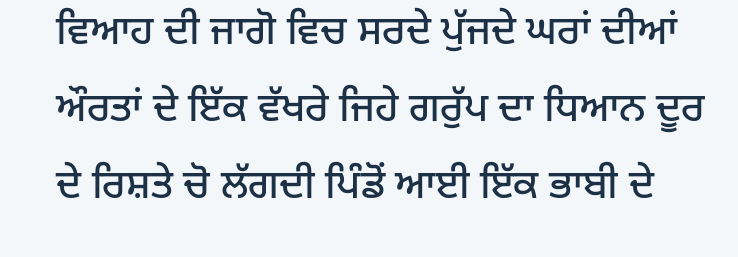ਵਿਆਹ ਦੀ ਜਾਗੋ ਵਿਚ ਸਰਦੇ ਪੁੱਜਦੇ ਘਰਾਂ ਦੀਆਂ ਔਰਤਾਂ ਦੇ ਇੱਕ ਵੱਖਰੇ ਜਿਹੇ ਗਰੁੱਪ ਦਾ ਧਿਆਨ ਦੂਰ ਦੇ ਰਿਸ਼ਤੇ ਚੋ ਲੱਗਦੀ ਪਿੰਡੋਂ ਆਈ ਇੱਕ ਭਾਬੀ ਦੇ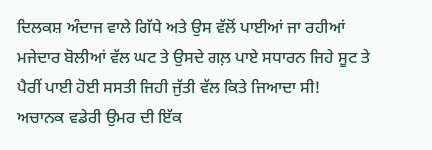ਦਿਲਕਸ਼ ਅੰਦਾਜ ਵਾਲੇ ਗਿੱਧੇ ਅਤੇ ਉਸ ਵੱਲੋਂ ਪਾਈਆਂ ਜਾ ਰਹੀਆਂ ਮਜੇਦਾਰ ਬੋਲੀਆਂ ਵੱਲ ਘਟ ਤੇ ਉਸਦੇ ਗਲ਼ ਪਾਏ ਸਧਾਰਨ ਜਿਹੇ ਸੂਟ ਤੇ ਪੈਰੀਂ ਪਾਈ ਹੋਈ ਸਸਤੀ ਜਿਹੀ ਜੁੱਤੀ ਵੱਲ ਕਿਤੇ ਜਿਆਦਾ ਸੀ!
ਅਚਾਨਕ ਵਡੇਰੀ ਉਮਰ ਦੀ ਇੱਕ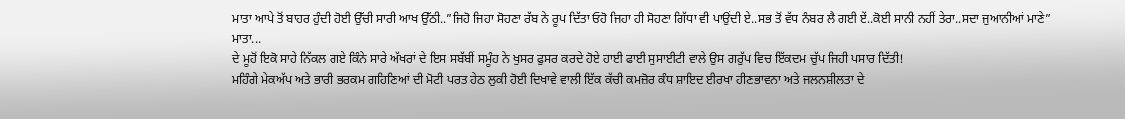ਮਾਤਾ ਆਪੇ ਤੋਂ ਬਾਹਰ ਹੁੰਦੀ ਹੋਈ ਉੱਚੀ ਸਾਰੀ ਆਖ ਉੱਠੀ..”ਜਿਹੋ ਜਿਹਾ ਸੋਹਣਾ ਰੱਬ ਨੇ ਰੂਪ ਦਿੱਤਾ ਓਹੋ ਜਿਹਾ ਹੀ ਸੋਹਣਾ ਗਿੱਧਾ ਵੀ ਪਾਉਂਦੀ ਏ..ਸਭ ਤੋਂ ਵੱਧ ਨੰਬਰ ਲੈ ਗਈ ਏਂ..ਕੋਈ ਸਾਨੀ ਨਹੀਂ ਤੇਰਾ..ਸਦਾ ਜੁਆਨੀਆਂ ਮਾਣੇ”
ਮਾਤਾ...
ਦੇ ਮੂਹੋਂ ਇਕੋ ਸਾਹੇ ਨਿੱਕਲ ਗਏ ਕਿੰਨੇ ਸਾਰੇ ਅੱਖਰਾਂ ਦੇ ਇਸ ਸਬੱਬੀਂ ਸਮੂੰਹ ਨੇ ਖੁਸਰ ਫੁਸਰ ਕਰਦੇ ਹੋਏ ਹਾਈ ਫਾਈ ਸੁਸਾਈਟੀ ਵਾਲੇ ਉਸ ਗਰੁੱਪ ਵਿਚ ਇੱਕਦਮ ਚੁੱਪ ਜਿਹੀ ਪਸਾਰ ਦਿੱਤੀ!
ਮਹਿੰਗੇ ਮੇਕਅੱਪ ਅਤੇ ਭਾਰੀ ਭਰਕਮ ਗਹਿਣਿਆਂ ਦੀ ਮੋਟੀ ਪਰਤ ਹੇਠ ਲੁਕੀ ਹੋਈ ਦਿਖਾਵੇ ਵਾਲੀ ਇੱਕ ਕੱਚੀ ਕਮਜ਼ੋਰ ਕੰਧ ਸ਼ਾਇਦ ਈਰਖਾ ਹੀਣਭਾਵਨਾ ਅਤੇ ਜਲਨਸ਼ੀਲਤਾ ਦੇ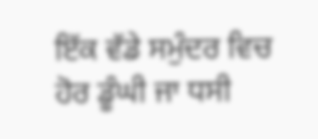ਇੱਕ ਵੱਡੇ ਸਮੁੰਦਰ ਵਿਚ ਹੋਰ ਡੂੰਘੀ ਜਾ ਧਸੀ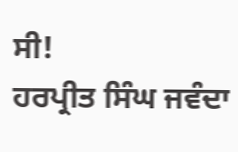ਸੀ!
ਹਰਪ੍ਰੀਤ ਸਿੰਘ ਜਵੰਦਾ